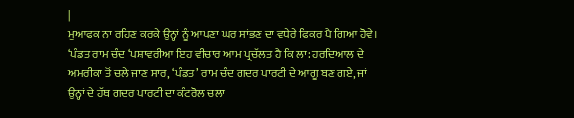|
ਮੁਆਫਕ ਨਾ ਰਹਿਣ ਕਰਕੇ ਉਨ੍ਹਾਂ ਨੂੰ ਆਪਣਾ ਘਰ ਸਾਂਭਣ ਦਾ ਵਧੇਰੇ ਫਿਕਰ ਪੈ ਗਿਆ ਹੋਵੇ। ‘ਪੰਡਤ ਰਾਮ ਚੰਦ ‘ਪਸ਼ਾਵਰੀਆ ਇਹ ਵੀਚਾਰ ਆਮ ਪ੍ਰਚੱਲਤ ਹੈ ਕਿ ਲਾ: ਹਰਦਿਆਲ ਦੇ ਅਮਰੀਕਾ ਤੋਂ ਚਲੇ ਜਾਣ ਸਾਰ, ‘ਪੰਡਤ’ ਰਾਮ ਚੰਦ ਗਦਰ ਪਾਰਟੀ ਦੇ ਆਗੂ ਬਣ ਗਏ, ਜਾਂ ਉਨ੍ਹਾਂ ਦੇ ਹੱਥ ਗਦਰ ਪਾਰਟੀ ਦਾ ਕੰਟਰੋਲ ਚਲਾ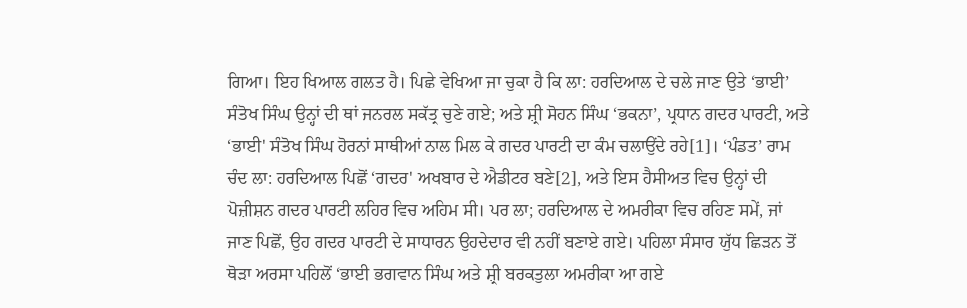ਗਿਆ। ਇਹ ਖਿਆਲ ਗਲਤ ਹੈ। ਪਿਛੇ ਵੇਖਿਆ ਜਾ ਚੁਕਾ ਹੈ ਕਿ ਲਾ: ਹਰਦਿਆਲ ਦੇ ਚਲੇ ਜਾਣ ਉਤੇ ‘ਭਾਈ’ ਸੰਤੋਖ ਸਿੰਘ ਉਨ੍ਹਾਂ ਦੀ ਥਾਂ ਜਨਰਲ ਸਕੱਤ੍ਰ ਚੁਣੇ ਗਏ; ਅਤੇ ਸ਼੍ਰੀ ਸੋਹਨ ਸਿੰਘ ‘ਭਕਨਾ’, ਪ੍ਰਧਾਨ ਗਦਰ ਪਾਰਟੀ, ਅਤੇ ‘ਭਾਈ' ਸੰਤੋਖ ਸਿੰਘ ਹੋਰਨਾਂ ਸਾਥੀਆਂ ਨਾਲ ਮਿਲ ਕੇ ਗਦਰ ਪਾਰਟੀ ਦਾ ਕੰਮ ਚਲਾਉਂਦੇ ਰਹੇ[1]। ‘ਪੰਡਤ’ ਰਾਮ ਚੰਦ ਲਾ: ਹਰਦਿਆਲ ਪਿਛੋਂ ‘ਗਦਰ' ਅਖਬਾਰ ਦੇ ਐਡੀਟਰ ਬਣੇ[2], ਅਤੇ ਇਸ ਹੈਸੀਅਤ ਵਿਚ ਉਨ੍ਹਾਂ ਦੀ ਪੋਜ਼ੀਸ਼ਨ ਗਦਰ ਪਾਰਟੀ ਲਹਿਰ ਵਿਚ ਅਹਿਮ ਸੀ। ਪਰ ਲਾ; ਹਰਦਿਆਲ ਦੇ ਅਮਰੀਕਾ ਵਿਚ ਰਹਿਣ ਸਮੇਂ, ਜਾਂ ਜਾਣ ਪਿਛੋਂ, ਉਹ ਗਦਰ ਪਾਰਟੀ ਦੇ ਸਾਧਾਰਨ ਉਹਦੇਦਾਰ ਵੀ ਨਹੀਂ ਬਣਾਏ ਗਏ। ਪਹਿਲਾ ਸੰਸਾਰ ਯੁੱਧ ਛਿੜਨ ਤੋਂ ਥੋੜਾ ਅਰਸਾ ਪਹਿਲੋਂ ‘ਭਾਈ ਭਗਵਾਨ ਸਿੰਘ ਅਤੇ ਸ਼੍ਰੀ ਬਰਕਤੁਲਾ ਅਮਰੀਕਾ ਆ ਗਏ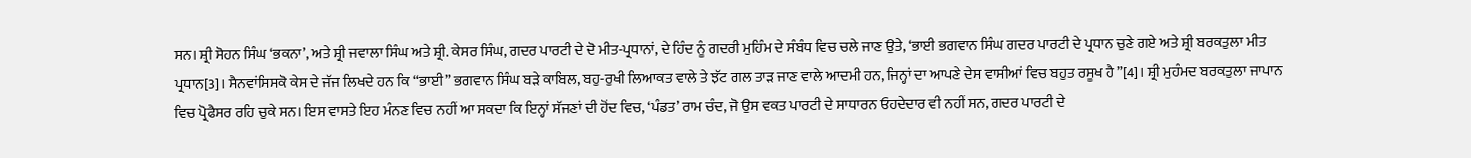ਸਨ। ਸ਼੍ਰੀ ਸੋਹਨ ਸਿੰਘ ‘ਭਕਨਾ’, ਅਤੇ ਸ਼੍ਰੀ ਜਵਾਲਾ ਸਿੰਘ ਅਤੇ ਸ਼੍ਰੀ. ਕੇਸਰ ਸਿੰਘ, ਗਦਰ ਪਾਰਟੀ ਦੇ ਦੋ ਮੀਤ-ਪ੍ਰਧਾਨਾਂ, ਦੇ ਹਿੰਦ ਨੂੰ ਗਦਰੀ ਮੁਹਿੰਮ ਦੇ ਸੰਬੰਧ ਵਿਚ ਚਲੇ ਜਾਣ ਉਤੇ, ‘ਭਾਈ ਭਗਵਾਨ ਸਿੰਘ ਗਦਰ ਪਾਰਟੀ ਦੇ ਪ੍ਰਧਾਨ ਚੁਣੇ ਗਏ ਅਤੇ ਸ਼੍ਰੀ ਬਰਕਤੁਲਾ ਮੀਤ ਪ੍ਰਧਾਨ[3]। ਸੈਨਵਾਂਸਿਸਕੋ ਕੇਸ ਦੇ ਜੱਜ ਲਿਖਦੇ ਹਨ ਕਿ “ਭਾਈ” ਭਗਵਾਨ ਸਿੰਘ ਬੜੇ ਕਾਬਿਲ, ਬਹੁ-ਰੁਖੀ ਲਿਆਕਤ ਵਾਲੇ ਤੇ ਝੱਟ ਗਲ ਤਾੜ ਜਾਣ ਵਾਲੇ ਆਦਮੀ ਹਨ, ਜਿਨ੍ਹਾਂ ਦਾ ਆਪਣੇ ਦੇਸ ਵਾਸੀਆਂ ਵਿਚ ਬਹੁਤ ਰਸੂਖ ਹੈ”[4]। ਸ਼੍ਰੀ ਮੁਹੰਮਦ ਬਰਕਤੁਲਾ ਜਾਪਾਨ ਵਿਚ ਪ੍ਰੋਫੈਸਰ ਰਹਿ ਚੁਕੇ ਸਨ। ਇਸ ਵਾਸਤੇ ਇਹ ਮੰਨਣ ਵਿਚ ਨਹੀਂ ਆ ਸਕਦਾ ਕਿ ਇਨ੍ਹਾਂ ਸੱਜਣਾਂ ਦੀ ਹੋਂਦ ਵਿਚ, ‘ਪੰਡਤ’ ਰਾਮ ਚੰਦ, ਜੋ ਉਸ ਵਕਤ ਪਾਰਟੀ ਦੇ ਸਾਧਾਰਨ ਓਹਦੇਦਾਰ ਵੀ ਨਹੀਂ ਸਨ, ਗਦਰ ਪਾਰਟੀ ਦੇ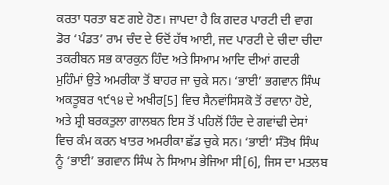ਕਰਤਾ ਧਰਤਾ ਬਣ ਗਏ ਹੋਣ। ਜਾਪਦਾ ਹੈ ਕਿ ਗਦਰ ਪਾਰਟੀ ਦੀ ਵਾਗ ਡੋਰ ‘ਪੰਡਤ’ ਰਾਮ ਚੰਦ ਦੇ ਓਦੋਂ ਹੱਥ ਆਈ, ਜਦ ਪਾਰਟੀ ਦੇ ਚੀਦਾ ਚੀਦਾ ਤਕਰੀਬਨ ਸਭ ਕਾਰਕੁਨ ਹਿੰਦ ਅਤੇ ਸਿਆਮ ਆਦਿ ਦੀਆਂ ਗਦਰੀ ਮੁਹਿੰਮਾਂ ਉਤੇ ਅਮਰੀਕਾ ਤੋਂ ਬਾਹਰ ਜਾ ਚੁਕੇ ਸਨ। ‘ਭਾਈ’ ਭਗਵਾਨ ਸਿੰਘ ਅਕਤੂਬਰ ੧੯੧੪ ਦੇ ਅਖੀਰ[5] ਵਿਚ ਸੈਨਵਾਂਸਿਸਕੋ ਤੋਂ ਰਵਾਨਾ ਹੋਏ, ਅਤੇ ਸ਼੍ਰੀ ਬਰਕਤੁਲਾ ਗਾਲਬਨ ਇਸ ਤੋਂ ਪਹਿਲੋਂ ਹਿੰਦ ਦੇ ਗਵਾਂਢੀ ਦੇਸਾਂ ਵਿਚ ਕੰਮ ਕਰਨ ਖਾਤਰ ਅਮਰੀਕਾ ਛੱਡ ਚੁਕੇ ਸਨ। ‘ਭਾਈ’ ਸੰਤੋਖ ਸਿੰਘ ਨੂੰ ‘ਭਾਈ’ ਭਗਵਾਨ ਸਿੰਘ ਨੇ ਸਿਆਮ ਭੇਜਿਆ ਸੀ[6], ਜਿਸ ਦਾ ਮਤਲਬ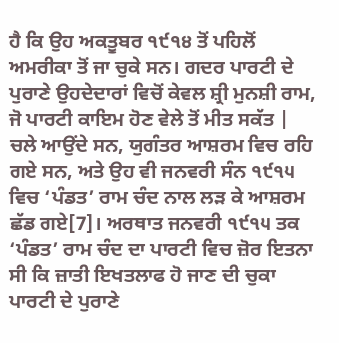ਹੈ ਕਿ ਉਹ ਅਕਤੂਬਰ ੧੯੧੪ ਤੋਂ ਪਹਿਲੋਂ ਅਮਰੀਕਾ ਤੋਂ ਜਾ ਚੁਕੇ ਸਨ। ਗਦਰ ਪਾਰਟੀ ਦੇ ਪੁਰਾਣੇ ਉਹਦੇਦਾਰਾਂ ਵਿਚੋਂ ਕੇਵਲ ਸ਼੍ਰੀ ਮੁਨਸ਼ੀ ਰਾਮ, ਜੋ ਪਾਰਟੀ ਕਾਇਮ ਹੋਣ ਵੇਲੇ ਤੋਂ ਮੀਤ ਸਕੱਤ |
ਚਲੇ ਆਉਂਦੇ ਸਨ, ਯੁਗੰਤਰ ਆਸ਼ਰਮ ਵਿਚ ਰਹਿ ਗਏ ਸਨ, ਅਤੇ ਉਹ ਵੀ ਜਨਵਰੀ ਸੰਨ ੧੯੧੫ ਵਿਚ ‘ਪੰਡਤ’ ਰਾਮ ਚੰਦ ਨਾਲ ਲੜ ਕੇ ਆਸ਼ਰਮ ਛੱਡ ਗਏ[7]। ਅਰਥਾਤ ਜਨਵਰੀ ੧੯੧੫ ਤਕ ‘ਪੰਡਤ’ ਰਾਮ ਚੰਦ ਦਾ ਪਾਰਟੀ ਵਿਚ ਜ਼ੋਰ ਇਤਨਾ ਸੀ ਕਿ ਜ਼ਾਤੀ ਇਖਤਲਾਫ ਹੋ ਜਾਣ ਦੀ ਚੁਕਾ ਪਾਰਟੀ ਦੇ ਪੁਰਾਣੇ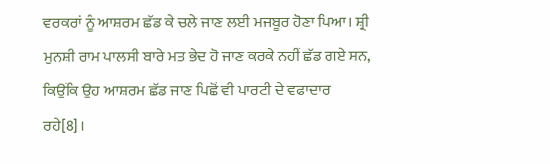ਵਰਕਰਾਂ ਨੂੰ ਆਸ਼ਰਮ ਛੱਡ ਕੇ ਚਲੇ ਜਾਣ ਲਈ ਮਜਬੂਰ ਹੋਣਾ ਪਿਆ। ਸ਼੍ਰੀ ਮੁਨਸ਼ੀ ਰਾਮ ਪਾਲਸੀ ਬਾਰੇ ਮਤ ਭੇਦ ਹੋ ਜਾਣ ਕਰਕੇ ਨਹੀਂ ਛੱਡ ਗਏ ਸਨ, ਕਿਉਂਕਿ ਉਹ ਆਸ਼ਰਮ ਛੱਡ ਜਾਣ ਪਿਛੋਂ ਵੀ ਪਾਰਟੀ ਦੇ ਵਫਾਦਾਰ ਰਹੇ[8]।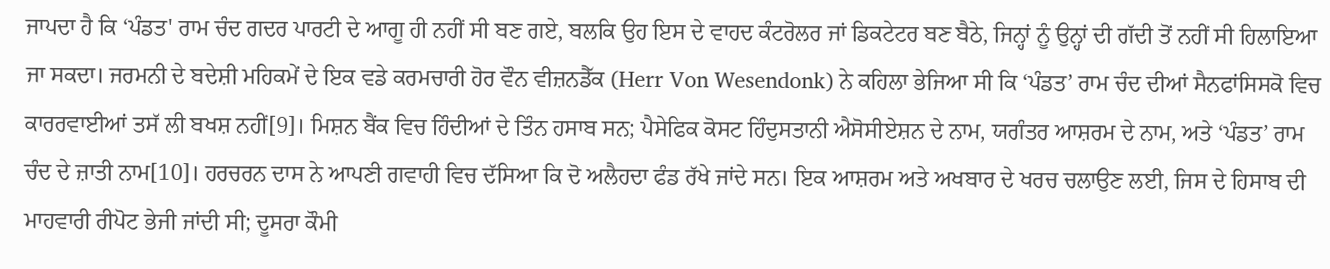ਜਾਪਦਾ ਹੈ ਕਿ ‘ਪੰਡਤ' ਰਾਮ ਚੰਦ ਗਦਰ ਪਾਰਟੀ ਦੇ ਆਗੂ ਹੀ ਨਹੀਂ ਸੀ ਬਣ ਗਏ, ਬਲਕਿ ਉਹ ਇਸ ਦੇ ਵਾਹਦ ਕੰਟਰੋਲਰ ਜਾਂ ਡਿਕਟੇਟਰ ਬਣ ਬੈਠੇ, ਜਿਨ੍ਹਾਂ ਨੂੰ ਉਨ੍ਹਾਂ ਦੀ ਗੱਦੀ ਤੋਂ ਨਹੀਂ ਸੀ ਹਿਲਾਇਆ ਜਾ ਸਕਦਾ। ਜਰਮਨੀ ਦੇ ਬਦੇਸ਼ੀ ਮਹਿਕਮੇਂ ਦੇ ਇਕ ਵਡੇ ਕਰਮਚਾਰੀ ਹੋਰ ਵੌਨ ਵੀਜ਼ਨਡੈੱਕ (Herr Von Wesendonk) ਨੇ ਕਹਿਲਾ ਭੇਜਿਆ ਸੀ ਕਿ ‘ਪੰਡਤ’ ਰਾਮ ਚੰਦ ਦੀਆਂ ਸੈਨਫਾਂਸਿਸਕੋ ਵਿਚ ਕਾਰਰਵਾਈਆਂ ਤਸੱ ਲੀ ਬਖਸ਼ ਨਹੀਂ[9]। ਮਿਸ਼ਨ ਬੈਂਕ ਵਿਚ ਹਿੰਦੀਆਂ ਦੇ ਤਿੰਨ ਹਸਾਬ ਸਨ; ਪੈਸੇਫਿਕ ਕੋਸਟ ਹਿੰਦੁਸਤਾਨੀ ਐਸੋਸੀਏਸ਼ਨ ਦੇ ਨਾਮ, ਯਗੰਤਰ ਆਸ਼ਰਮ ਦੇ ਨਾਮ, ਅਤੇ ‘ਪੰਡਤ’ ਰਾਮ ਚੰਦ ਦੇ ਜ਼ਾਤੀ ਨਾਮ[10]। ਹਰਚਰਨ ਦਾਸ ਨੇ ਆਪਣੀ ਗਵਾਹੀ ਵਿਚ ਦੱਸਿਆ ਕਿ ਦੋ ਅਲੈਹਦਾ ਫੰਡ ਰੱਖੇ ਜਾਂਦੇ ਸਨ। ਇਕ ਆਸ਼ਰਮ ਅਤੇ ਅਖਬਾਰ ਦੇ ਖਰਚ ਚਲਾਉਣ ਲਈ, ਜਿਸ ਦੇ ਹਿਸਾਬ ਦੀ ਮਾਹਵਾਰੀ ਰੀਪੋਟ ਭੇਜੀ ਜਾਂਦੀ ਸੀ; ਦੂਸਰਾ ਕੌਮੀ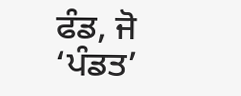ਫੰਡ, ਜੋ ‘ਪੰਡਤ’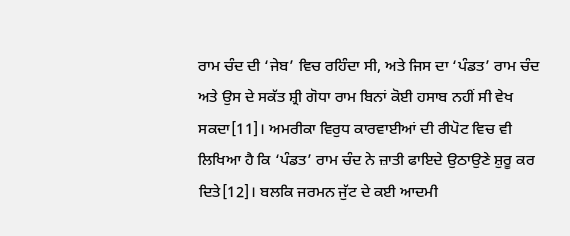ਰਾਮ ਚੰਦ ਦੀ ‘ਜੇਬ’ ਵਿਚ ਰਹਿੰਦਾ ਸੀ, ਅਤੇ ਜਿਸ ਦਾ ‘ਪੰਡਤ’ ਰਾਮ ਚੰਦ ਅਤੇ ਉਸ ਦੇ ਸਕੱਤ ਸ਼੍ਰੀ ਗੋਧਾ ਰਾਮ ਬਿਨਾਂ ਕੋਈ ਹਸਾਬ ਨਹੀਂ ਸੀ ਵੇਖ ਸਕਦਾ[11]। ਅਮਰੀਕਾ ਵਿਰੁਧ ਕਾਰਵਾਈਆਂ ਦੀ ਰੀਪੋਟ ਵਿਚ ਵੀ ਲਿਖਿਆ ਹੈ ਕਿ ‘ਪੰਡਤ’ ਰਾਮ ਚੰਦ ਨੇ ਜ਼ਾਤੀ ਫਾਇਦੇ ਉਠਾਉਣੇ ਸ਼ੁਰੂ ਕਰ ਦਿਤੇ[12]। ਬਲਕਿ ਜਰਮਨ ਜੁੱਟ ਦੇ ਕਈ ਆਦਮੀ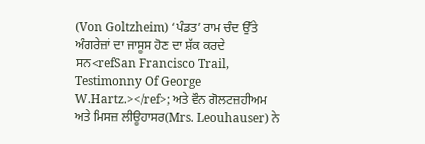(Von Goltzheim) ‘ਪੰਡਤ’ ਰਾਮ ਚੰਦ ਉੱਤੇ ਅੰਗਰੇਜ਼ਾਂ ਦਾ ਜਾਸੂਸ ਹੋਣ ਦਾ ਸ਼ੱਕ ਕਰਦੇ ਸਨ<refSan Francisco Trail, Testimonny Of George W.Hartz.></ref>; ਅਤੇ ਵੌਨ ਗੋਲਟਜ਼ਹੀਅਮ ਅਤੇ ਮਿਸਜ਼ ਲੀਊਹਾਸਰ(Mrs. Leouhauser) ਨੇ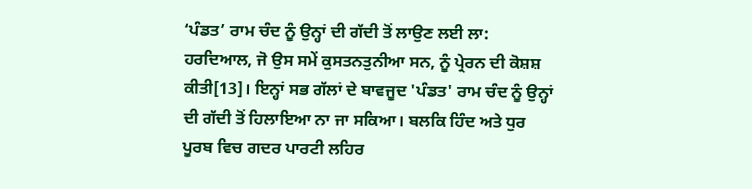‘ਪੰਡਤ’ ਰਾਮ ਚੰਦ ਨੂੰ ਉਨ੍ਹਾਂ ਦੀ ਗੱਦੀ ਤੋਂ ਲਾਉਣ ਲਈ ਲਾ: ਹਰਦਿਆਲ, ਜੋ ਉਸ ਸਮੇਂ ਕੁਸਤਨਤੁਨੀਆ ਸਨ, ਨੂੰ ਪ੍ਰੇਰਨ ਦੀ ਕੋਸ਼ਸ਼ ਕੀਤੀ[13]। ਇਨ੍ਹਾਂ ਸਭ ਗੱਲਾਂ ਦੇ ਬਾਵਜੂਦ 'ਪੰਡਤ' ਰਾਮ ਚੰਦ ਨੂੰ ਉਨ੍ਹਾਂ ਦੀ ਗੱਦੀ ਤੋਂ ਹਿਲਾਇਆ ਨਾ ਜਾ ਸਕਿਆ। ਬਲਕਿ ਹਿੰਦ ਅਤੇ ਧੁਰ ਪੂਰਬ ਵਿਚ ਗਦਰ ਪਾਰਟੀ ਲਹਿਰ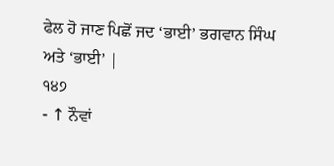ਫੇਲ ਹੋ ਜਾਣ ਪਿਛੋਂ ਜਦ ‘ਭਾਈ’ ਭਗਵਾਨ ਸਿੰਘ ਅਤੇ ‘ਭਾਈ’ |
੧੪੭
- ↑ ਨੌਵਾਂ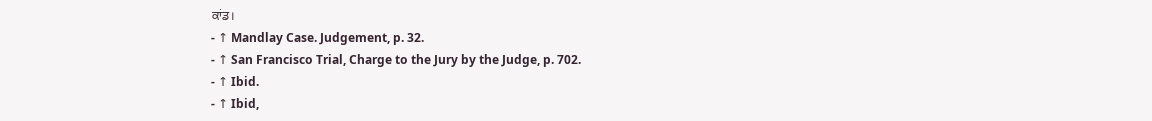ਕਾਂਡ।
- ↑ Mandlay Case. Judgement, p. 32.
- ↑ San Francisco Trial, Charge to the Jury by the Judge, p. 702.
- ↑ Ibid.
- ↑ Ibid,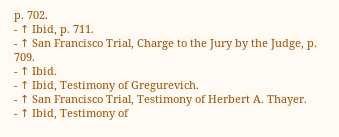p. 702.
- ↑ Ibid, p. 711.
- ↑ San Francisco Trial, Charge to the Jury by the Judge, p. 709.
- ↑ Ibid.
- ↑ Ibid, Testimony of Gregurevich.
- ↑ San Francisco Trial, Testimony of Herbert A. Thayer.
- ↑ Ibid, Testimony of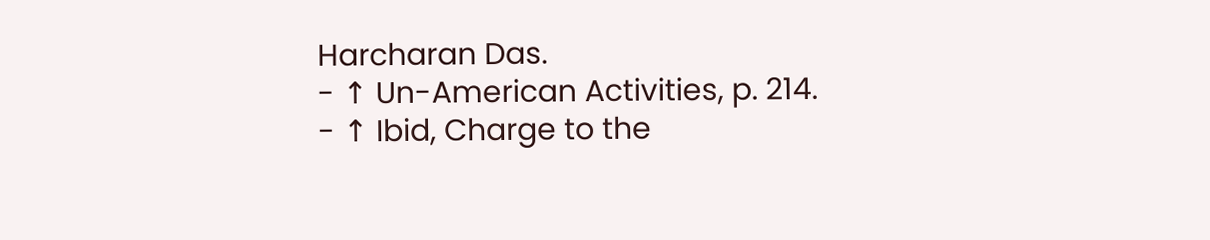Harcharan Das.
- ↑ Un-American Activities, p. 214.
- ↑ Ibid, Charge to the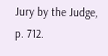Jury by the Judge, p. 712.